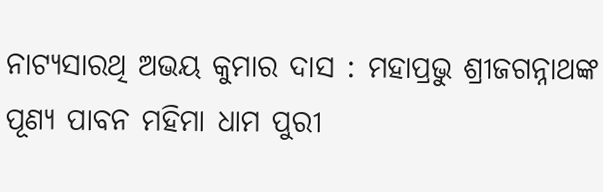ନାଟ୍ୟସାରଥି ଅଭୟ କୁମାର ଦାସ : ମହାପ୍ରଭୁ ଶ୍ରୀଜଗନ୍ନାଥଙ୍କ ପୂଣ୍ୟ ପାବନ ମହିମା ଧାମ ପୁରୀ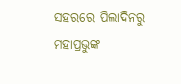ସହରରେ ପିଲାଦିନରୁ ମହାପ୍ରଭୁଙ୍କ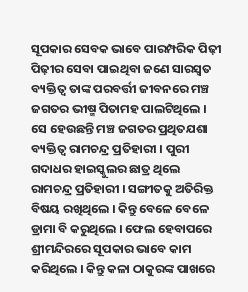ସୂପକାର ସେବକ ଭାବେ ପାରମ୍ପରିକ ପିଢ଼ୀ ପିଢ଼ୀର ସେବା ପାଇଥିବା ଜଣେ ସାରସ୍ୱତ ବ୍ୟକ୍ତିତ୍ୱ ତାଙ୍କ ପରବର୍ତ୍ତୀ ଜୀବନରେ ମଞ୍ଚ ଜଗତର ଭୀଷ୍ମ ପିତାମହ ପାଲଟିଥିଲେ । ସେ ହେଉଛନ୍ତି ମଞ୍ଚ ଜଗତର ପ୍ରଥିତଯଶା ବ୍ୟକ୍ତିତ୍ୱ ରାମଚନ୍ଦ୍ର ପ୍ରତିହାରୀ । ପୁରୀ ଗଦାଧର ହାଇସ୍କୁଲର ଛାତ୍ର ଥିଲେ ରାମଚନ୍ଦ୍ର ପ୍ରତିହାରୀ । ସଙ୍ଗୀତକୁ ଅତିରିକ୍ତ ବିଷୟ ରଖିଥିଲେ । କିନ୍ତୁ ବେଳେ ବେଳେ ଡ୍ରାମା ବି କରୁଥିଲେ । ଫେଲ ହେବାପରେ ଶ୍ରୀମନ୍ଦିରରେ ସୂପକାର ଭାବେ କାମ କରିଥିଲେ । କିନ୍ତୁ କଳା ଠାକୁରଙ୍କ ପାଖରେ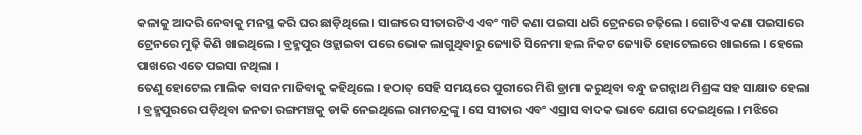କଳାକୁ ଆଦରି ନେବାକୁ ମନସ୍ଥ କରି ଘର ଛାଡ଼ିଥିଲେ । ସାଙ୍ଗରେ ସୀତାରଟିଏ ଏବଂ ୩ଟି କଣା ପଇସା ଧରି ଟ୍ରେନରେ ଚଢ଼ିଲେ । ଗୋଟିଏ କଣା ପଇସାରେ ଟ୍ରେନରେ ମୁଢ଼ି କିଣି ଖାଇଥିଲେ । ବ୍ରହ୍ମପୁର ଓହ୍ଲାଇବା ପରେ ଭୋକ ଲାଗୁଥିବାରୁ ଜ୍ୟୋତି ସିନେମା ହଲ ନିକଟ ଜ୍ୟୋତି ହୋଟେଲରେ ଖାଇଲେ । ହେଲେ ପାଖରେ ଏତେ ପଇସା ନଥିଲା ।
ତେଣୁ ହୋଟେଲ ମାଲିକ ବାସନ ମାଜିବାକୁ କହିଥିଲେ । ହଠାତ୍ ସେହି ସମୟରେ ପୁରୀରେ ମିଶି ଡ୍ରାମା କରୁଥିବା ବନ୍ଧୁ ଜଗନ୍ନାଥ ମିଶ୍ରଙ୍କ ସହ ସାକ୍ଷାତ ହେଲା । ବ୍ରହ୍ମପୁରରେ ପଡ଼ିଥିବା ଜନତା ରଙ୍ଗମଞ୍ଚକୁ ଡାକି ନେଇଥିଲେ ରାମଚନ୍ଦ୍ରଙ୍କୁ । ସେ ସୀତାର ଏବଂ ଏସ୍ରାସ ବାଦକ ଭାବେ ଯୋଗ ଦେଇଥିଲେ । ମଝିରେ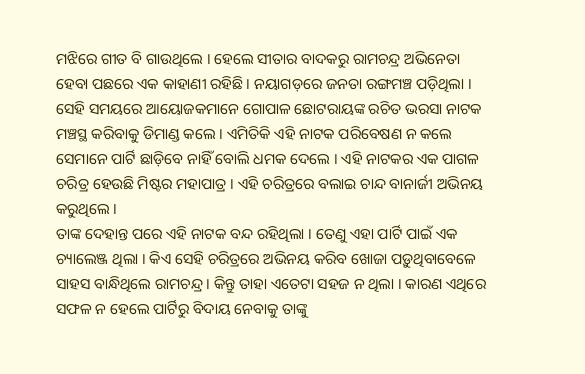ମଝିରେ ଗୀତ ବି ଗାଉଥିଲେ । ହେଲେ ସୀତାର ବାଦକରୁ ରାମଚନ୍ଦ୍ର ଅଭିନେତା ହେବା ପଛରେ ଏକ କାହାଣୀ ରହିଛି । ନୟାଗଡ଼ରେ ଜନତା ରଙ୍ଗମଞ୍ଚ ପଡ଼ିଥିଲା । ସେହି ସମୟରେ ଆୟୋଜକମାନେ ଗୋପାଳ ଛୋଟରାୟଙ୍କ ରଚିତ ଭରସା ନାଟକ ମଞ୍ଚସ୍ଥ କରିବାକୁ ଡିମାଣ୍ଡ କଲେ । ଏମିତିକି ଏହି ନାଟକ ପରିବେଷଣ ନ କଲେ ସେମାନେ ପାର୍ଟି ଛାଡ଼ିବେ ନାହିଁ ବୋଲି ଧମକ ଦେଲେ । ଏହି ନାଟକର ଏକ ପାଗଳ ଚରିତ୍ର ହେଉଛି ମିଷ୍ଟର ମହାପାତ୍ର । ଏହି ଚରିତ୍ରରେ ବଲାଇ ଚାନ୍ଦ ବାନାର୍ଜୀ ଅଭିନୟ କରୁଥିଲେ ।
ତାଙ୍କ ଦେହାନ୍ତ ପରେ ଏହି ନାଟକ ବନ୍ଦ ରହିଥିଲା । ତେଣୁ ଏହା ପାର୍ଟି ପାଇଁ ଏକ ଚ୍ୟାଲେଞ୍ଜ ଥିଲା । କିଏ ସେହି ଚରିତ୍ରରେ ଅଭିନୟ କରିବ ଖୋଜା ପଡ଼ୁଥିବାବେଳେ ସାହସ ବାନ୍ଧିଥିଲେ ରାମଚନ୍ଦ୍ର । କିନ୍ତୁ ତାହା ଏତେଟା ସହଜ ନ ଥିଲା । କାରଣ ଏଥିରେ ସଫଳ ନ ହେଲେ ପାର୍ଟିରୁ ବିଦାୟ ନେବାକୁ ତାଙ୍କୁ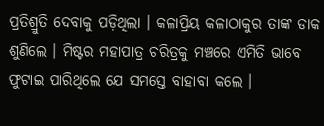ପ୍ରତିଶ୍ରୁତି ଦେବାକୁ ପଡ଼ିଥିଲା । କଳାପ୍ରିୟ କଳାଠାକୁର ତାଙ୍କ ଡାକ ଶୁଣିଲେ । ମିଷ୍ଟର ମହାପାତ୍ର ଚରିତ୍ରକୁ ମଞ୍ଚରେ ଏମିତି ଭାବେ ଫୁଟାଇ ପାରିଥିଲେ ଯେ ସମସ୍ତେ ବାହାବା କଲେ ।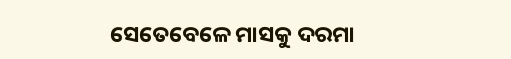ସେତେବେଳେ ମାସକୁ ଦରମା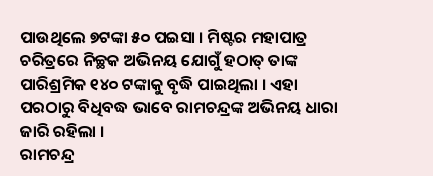ପାଉଥିଲେ ୭ଟଙ୍କା ୫୦ ପଇସା । ମିଷ୍ଟର ମହାପାତ୍ର ଚରିତ୍ରରେ ନିଚ୍ଛକ ଅଭିନୟ ଯୋଗୁଁ ହଠାତ୍ ତାଙ୍କ ପାରିଶ୍ରମିକ ୧୪୦ ଟଙ୍କାକୁ ବୃଦ୍ଧି ପାଇଥିଲା । ଏହା ପରଠାରୁ ବିଧିବଦ୍ଧ ଭାବେ ରାମଚନ୍ଦ୍ରଙ୍କ ଅଭିନୟ ଧାରା ଜାରି ରହିଲା ।
ରାମଚନ୍ଦ୍ର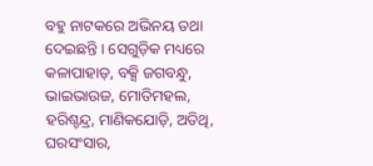ବହୁ ନାଟକରେ ଅଭିନୟ ତଥା ଦେଇଛନ୍ତି । ସେଗୁଡ଼ିକ ମଧ୍ୟରେ କଳାପାହାଡ଼, ବକ୍ସି ଜଗବନ୍ଧୁ, ଭାଇଭାଉଜ, ମୋତିମହଲ, ହରିଶ୍ଚନ୍ଦ୍ର, ମାଣିକଯୋଡ଼ି, ଅତିଥି, ଘରସଂସାର,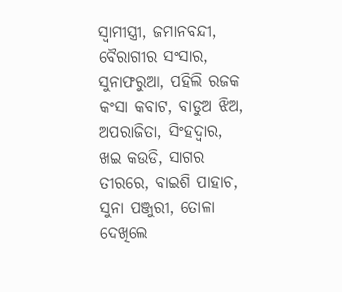ସ୍ୱାମୀସ୍ତ୍ରୀ, ଜମାନବନ୍ଦୀ, ବୈରାଗୀର ସଂସାର, ସୁନାଫରୁଆ, ପହିଲି ରଜକ କଂସା କବାଟ, ବାଡୁଅ ଝିଅ, ଅପରାଜିତା, ସିଂହଦ୍ୱାର, ଖଇ କଉଡି, ସାଗର ତୀରରେ, ବାଇଶି ପାହାଚ, ସୁନା ପଞ୍ଜୁରୀ, ତୋଳା ଦେଖିଲେ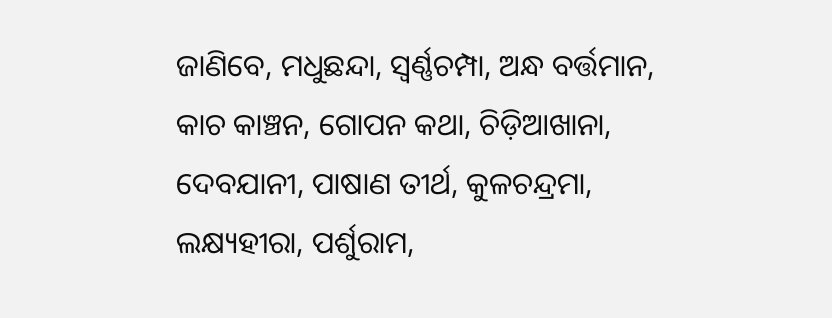ଜାଣିବେ, ମଧୁଛନ୍ଦା, ସ୍ୱର୍ଣ୍ଣଚମ୍ପା, ଅନ୍ଧ ବର୍ତ୍ତମାନ, କାଚ କାଞ୍ଚନ, ଗୋପନ କଥା, ଚିଡ଼ିଆଖାନା, ଦେବଯାନୀ, ପାଷାଣ ତୀର୍ଥ, କୁଳଚନ୍ଦ୍ରମା, ଲକ୍ଷ୍ୟହୀରା, ପର୍ଶୁରାମ,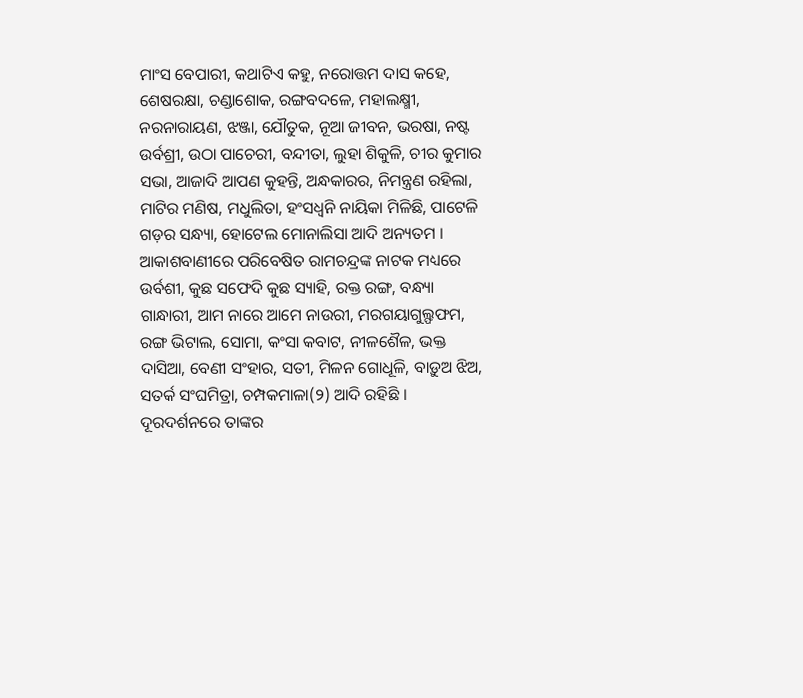ମାଂସ ବେପାରୀ, କଥାଟିଏ କହୁ, ନରୋତ୍ତମ ଦାସ କହେ, ଶେଷରକ୍ଷା, ଚଣ୍ଡାଶୋକ, ରଙ୍ଗବଦଳେ, ମହାଲକ୍ଷ୍ମୀ, ନରନାରାୟଣ, ଝଞ୍ଜା, ଯୌତୁକ, ନୂଆ ଜୀବନ, ଭରଷା, ନଷ୍ଟ ଉର୍ବଶ୍ରୀ, ଉଠା ପାଚେରୀ, ବନ୍ଦୀତା, ଲୁହା ଶିକୁଳି, ଚୀର କୁମାର ସଭା, ଆଜାଦି ଆପଣ କୁହନ୍ତି, ଅନ୍ଧକାରର, ନିମନ୍ତ୍ରଣ ରହିଲା, ମାଟିର ମଣିଷ, ମଧୁଲିତା, ହଂସଧ୍ୱନି ନାୟିକା ମିଳିଛି, ପାଟେଳି ଗଡ଼ର ସନ୍ଧ୍ୟା, ହୋଟେଲ ମୋନାଲିସା ଆଦି ଅନ୍ୟତମ ।
ଆକାଶବାଣୀରେ ପରିବେଷିତ ରାମଚନ୍ଦ୍ରଙ୍କ ନାଟକ ମଧ୍ୟରେ ଉର୍ବଶୀ, କୁଛ ସଫେଦି କୁଛ ସ୍ୟାହି, ରକ୍ତ ରଙ୍ଗ, ବନ୍ଧ୍ୟା ଗାନ୍ଧାରୀ, ଆମ ନାରେ ଆମେ ନାଉରୀ, ମରଗୟାଗୁଲ୍ଫଫମ, ରଙ୍ଗ ଭିଟାଲ, ସୋମା, କଂସା କବାଟ, ନୀଳଶୈଳ, ଭକ୍ତ ଦାସିଆ, ବେଣୀ ସଂହାର, ସତୀ, ମିଳନ ଗୋଧୂଳି, ବାଡ଼ୁଅ ଝିଅ, ସତର୍କ ସଂଘମିତ୍ରା, ଚମ୍ପକମାଳା(୨) ଆଦି ରହିଛି । ଦୂରଦର୍ଶନରେ ତାଙ୍କର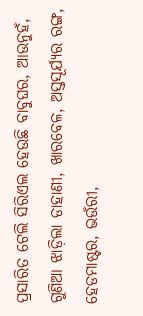ପ୍ରସାରିତ ଟେଲି ସିରିଏଲ ହେଉଛି ବାବୁଘର, ଆଉନୁହଁ, ଗୁଣିଆ ଝାଡ଼ିଲା ଡାହାଣୀ, ଖାରବେଳ, ଅସ୍ତସୂର୍ଯ୍ୟର ରଙ୍ଗ, ହେଡମାଷ୍ଟର, ଭଉଁରୀ,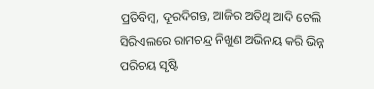ପ୍ରତିବିମ୍ବ, ଦୂରଦିଗନ୍ତ, ଆଜିର ଅତିଥି ଆଦି ଟେଲି ସିରିଏଲରେ ରାମଚନ୍ଦ୍ର ନିଖୁଣ ଅଭିନୟ କରି ଭିନ୍ନ ପରିଚୟ ସୃଷ୍ଟି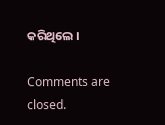କରିଥିଲେ ।

Comments are closed.